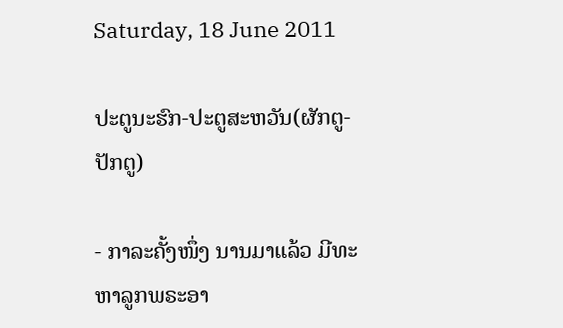Saturday, 18 June 2011

ປະຕູນະຮົກ-ປະຕູສະຫວັນ(ຜັກຕູ-ປັກຕູ)

- ກາລະຄັ້ງໜຶ່ງ ນານມາແລ້ວ ມີທະຫາລູກພຣະອາ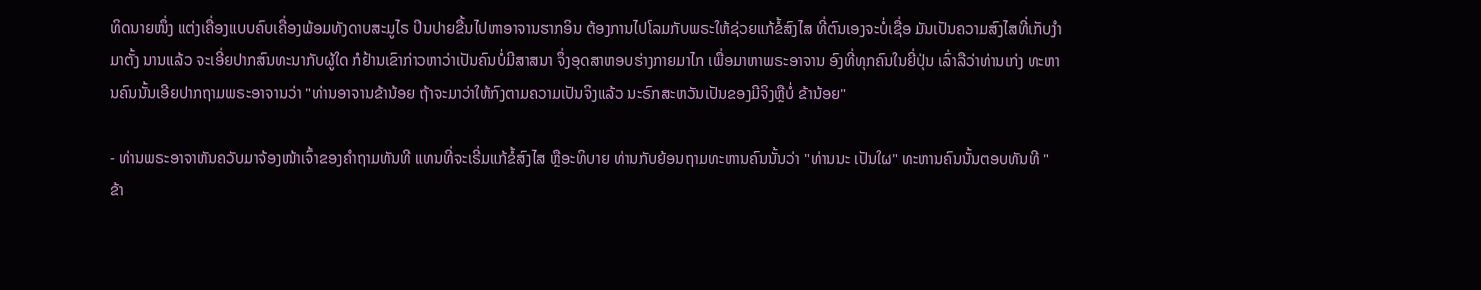ທິດນາຍໜຶ່ງ ແຕ່ງເຄື່ອງແບບຄົບເຄື່ອງພ້ອມທັງດາບສະມູໄຣ ປິນປາຍຂື້ນໄປຫາອາຈານຮາກອິນ ຕ້ອງການໄປໂລມກັບພຣະໃຫ້ຊ່ວຍແກ້ຂໍ້ສົງໄສ ທີ່ຕົນເອງຈະບໍ່ເຊື່ອ ມັນເປັນຄວາມສົງໄສທີ່ເກັບງຳມາຕັ້ງ ນານແລ້ວ ຈະເອີ່ຍປາກສົນທະນາກັບຜູ້ໃດ ກໍຢ້ານເຂົາກ່າວຫາວ່າເປັນຄົນບໍ່ມີສາສນາ ຈຶ່ງອຸດສາຫອບຮ່າງກາຍມາໄກ ເພື່ອມາຫາພຣະອາຈານ ອົງທີ່ທຸກຄົນໃນຍີ່ປຸ່ນ ເລົ່າລືວ່າທ່ານເກ່ງ ທະຫານຄົນນັ້ນເອີຍປາກຖາມພຣະອາຈານວ່າ "ທ່ານອາຈານຂ້ານ້ອຍ ຖ້າຈະມາວ່າໃຫ້ກົງຕາມຄວາມເປັນຈິງແລ້ວ ນະຣົກສະຫວັນເປັນຂອງມີຈິງຫຼືບໍ່ ຂ້ານ້ອຍ"

- ທ່ານພຣະອາຈາຫັນຄວັບມາຈ້ອງໜ້າເຈົ້າຂອງຄຳຖາມທັນທີ ແທນທີ່ຈະເຣີ່ມແກ້ຂໍ້ສົງໄສ ຫຼືອະທິບາຍ ທ່ານກັບຍ້ອນຖາມທະຫານຄົນນັ້ນວ່າ "ທ່ານນະ ເປັນໃຜ" ທະຫານຄົນນັ້ນຕອບທັນທີ "ຂ້າ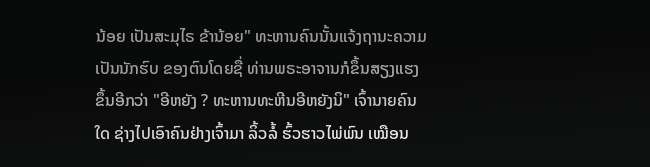ນ້ອຍ ເປັນສະມຸໄຣ ຂ້ານ້ອຍ" ທະຫານຄົນນັ້ນແຈ້ງຖານະຄວາມເປັນນັກຮົບ ຂອງຕົນໂດຍຊື່ ທ່ານພຣະອາຈານກໍຂຶ້ນສຽງແຮງຂຶ້ນອີກວ່າ "ອີຫຍັງ ? ທະຫານທະຫີນອີຫຍັງນິ" ເຈົ້ານາຍຄົນໃດ ຊ່າງໄປເອົາຄົນຢ່າງເຈົ້າມາ ລິ້ວລໍ້ ຮົ້ວຮາວໄພ່ພົນ ເໝືອນ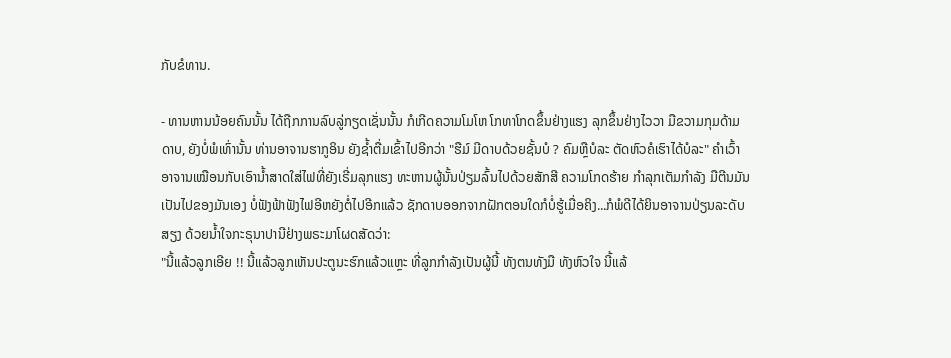ກັບຂໍທານ.

- ທານຫານນ້ອຍຄົນນັ້ນ ໄດ້ຖືກການລົບລູ່ກຽດເຊັ່ນນັ້ນ ກໍເກີດຄວາມໂມໂຫ ໂກທາໂກດຂຶ້ນຢ່າງແຮງ ລຸກຂຶ້ນຢ່າງໄວວາ ມືຂວາມກຸມດ້າມດາບ, ຍັງບໍ່ພໍເທົ່ານັ້ນ ທ່ານອາຈານຮາກູອິນ ຍັງຊ້ຳຕື່ມເຂົ້າໄປອີກວ່າ "ຮືມ໌ ມີດາບດ້ວຍຊັ້ນບໍ ? ຄົມຫຼືບໍລະ ຕັດຫົວຄໍເຮົາໄດ້ບໍລະ" ຄໍາເວົ້າອາຈານເໝືອນກັບເອົານໍ້າສາດໃສ່ໄຟທີ່ຍັງເຣີ່ມລຸກແຮງ ທະຫານຜູ້ນັ້ນປ່ຽມລົ້ນໄປດ້ວຍສັກສີ ຄວາມໂກດຮ້າຍ ກໍາລຸກເຕັມກໍາລັງ ມືຕີນມັນເປັນໄປຂອງມັນເອງ ບໍ່ຟັງຟ້າຟັງໄຟອີຫຍັງຕໍ່ໄປອີກແລ້ວ ຊັກດາບອອກຈາກຝັກຕອນໃດກໍບໍ່ຮູ້ເມື່ອຄິງ...ກໍພໍດີໄດ້ຍິນອາຈານປ່ຽນລະດັບສຽງ ດ້ວຍນໍ້າໃຈກະຣຸນາປານີຢ່າງພຣະມາໂຜດສັດວ່າ:
"ນີ້ແລ້ວລູກເອີຍ !! ນີ້ແລ້ວລູກເຫັນປະຕູນະຮົກແລ້ວແຫຼະ ທີ່ລູກກຳລັງເປັນຜູ້ນີ້ ທັງຕນທັງມື ທັງຫົວໃຈ ນີ້ແລ້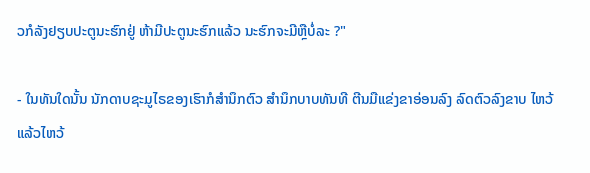ວກໍລັງຢຽບປະຕູນະຮົກຢູ່ ຫ້າມີປະຕູນະຮົກແລ້ວ ນະຮົກຈະມີຫຼືບໍ່ລະ ?"

- ໃນທັນໃດນັ້ນ ນັກດາບຊະມູໄຣຂອງເຮົາກໍສໍານຶກຕົວ ສໍານຶກບາບທັນທີ ຕີນມືແຂ່ງຂາອ່ອນລົງ ລົດຕົວລົງຂາບ ໄຫວ້ແລ້ວໄຫວ້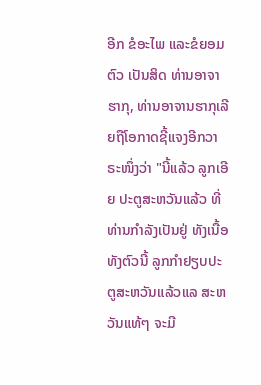ອີກ ຂໍອະໄພ ແລະຂໍຍອມຕົວ ເປັນສິດ ທ່ານອາຈາຮາກຸ, ທ່ານອາຈານຮາກຸເລີຍຖືໂອກາດຊີ້ແຈງອີກວາຣະໜຶ່ງວ່າ "ນີ້ແລ້ວ ລູກເອີຍ ປະຕູສະຫວັນແລ້ວ ທີ່ທ່ານກຳລັງເປັນຢູ່ ທັງເນື້ອທັງຕົວນີ້ ລູກກໍາຢຽບປະຕູສະຫວັນແລ້ວແລ ສະຫວັນແທ້ໆ ຈະມີ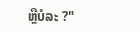ຫຼືບໍລະ ?"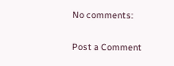No comments:

Post a Comment